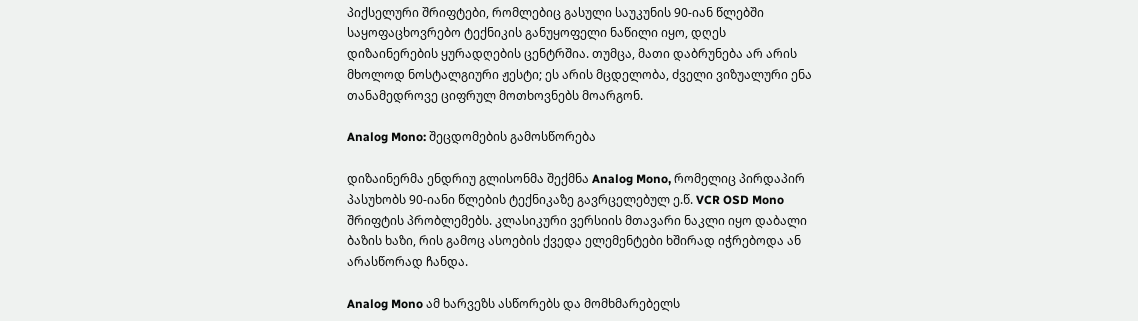პიქსელური შრიფტები, რომლებიც გასული საუკუნის 90-იან წლებში საყოფაცხოვრებო ტექნიკის განუყოფელი ნაწილი იყო, დღეს დიზაინერების ყურადღების ცენტრშია. თუმცა, მათი დაბრუნება არ არის მხოლოდ ნოსტალგიური ჟესტი; ეს არის მცდელობა, ძველი ვიზუალური ენა თანამედროვე ციფრულ მოთხოვნებს მოარგონ.

Analog Mono: შეცდომების გამოსწორება

დიზაინერმა ენდრიუ გლისონმა შექმნა Analog Mono, რომელიც პირდაპირ პასუხობს 90-იანი წლების ტექნიკაზე გავრცელებულ ე.წ. VCR OSD Mono შრიფტის პრობლემებს. კლასიკური ვერსიის მთავარი ნაკლი იყო დაბალი ბაზის ხაზი, რის გამოც ასოების ქვედა ელემენტები ხშირად იჭრებოდა ან არასწორად ჩანდა.

Analog Mono ამ ხარვეზს ასწორებს და მომხმარებელს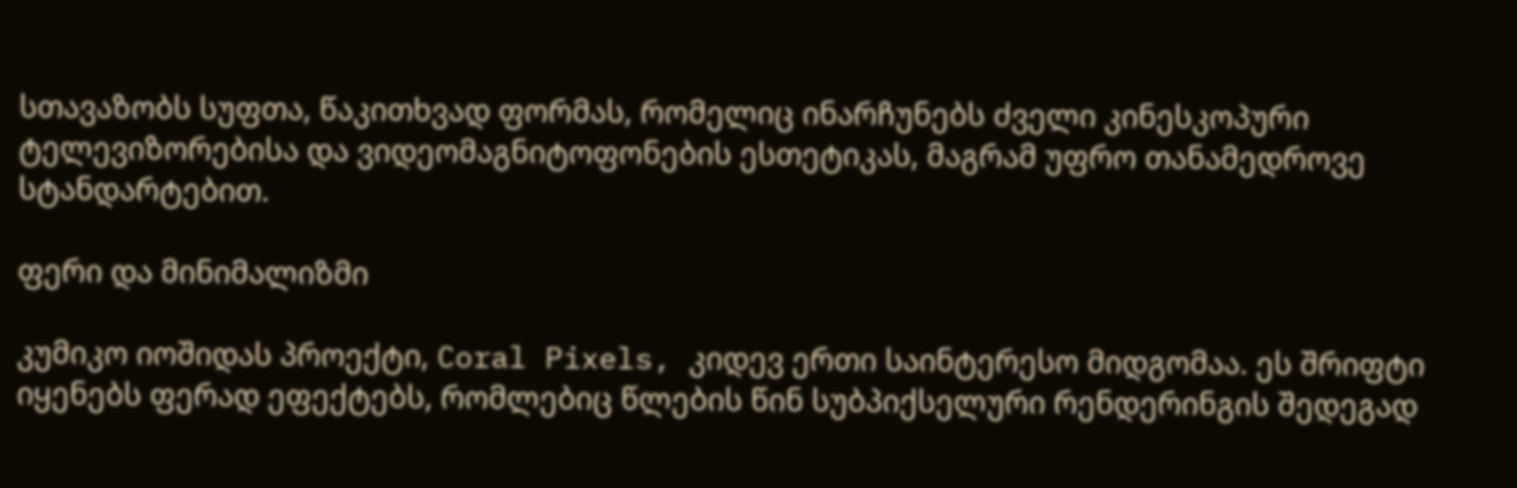სთავაზობს სუფთა, წაკითხვად ფორმას, რომელიც ინარჩუნებს ძველი კინესკოპური ტელევიზორებისა და ვიდეომაგნიტოფონების ესთეტიკას, მაგრამ უფრო თანამედროვე სტანდარტებით.

ფერი და მინიმალიზმი

კუმიკო იოშიდას პროექტი, Coral Pixels, კიდევ ერთი საინტერესო მიდგომაა. ეს შრიფტი იყენებს ფერად ეფექტებს, რომლებიც წლების წინ სუბპიქსელური რენდერინგის შედეგად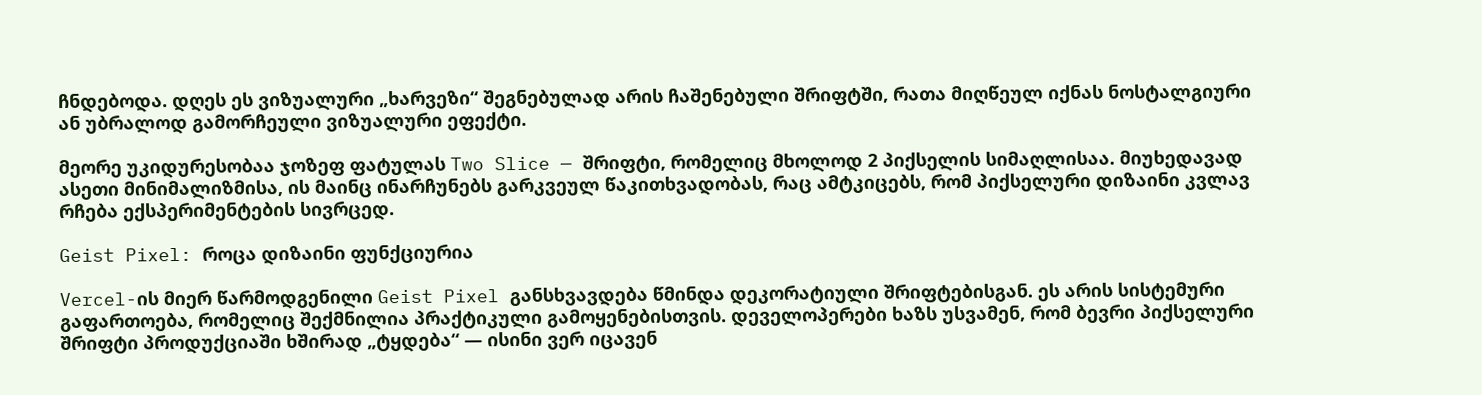ჩნდებოდა. დღეს ეს ვიზუალური „ხარვეზი“ შეგნებულად არის ჩაშენებული შრიფტში, რათა მიღწეულ იქნას ნოსტალგიური ან უბრალოდ გამორჩეული ვიზუალური ეფექტი.

მეორე უკიდურესობაა ჯოზეფ ფატულას Two Slice — შრიფტი, რომელიც მხოლოდ 2 პიქსელის სიმაღლისაა. მიუხედავად ასეთი მინიმალიზმისა, ის მაინც ინარჩუნებს გარკვეულ წაკითხვადობას, რაც ამტკიცებს, რომ პიქსელური დიზაინი კვლავ რჩება ექსპერიმენტების სივრცედ.

Geist Pixel: როცა დიზაინი ფუნქციურია

Vercel-ის მიერ წარმოდგენილი Geist Pixel განსხვავდება წმინდა დეკორატიული შრიფტებისგან. ეს არის სისტემური გაფართოება, რომელიც შექმნილია პრაქტიკული გამოყენებისთვის. დეველოპერები ხაზს უსვამენ, რომ ბევრი პიქსელური შრიფტი პროდუქციაში ხშირად „ტყდება“ — ისინი ვერ იცავენ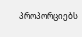პროპორციებს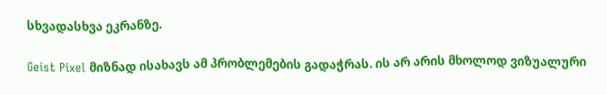სხვადასხვა ეკრანზე.

Geist Pixel მიზნად ისახავს ამ პრობლემების გადაჭრას. ის არ არის მხოლოდ ვიზუალური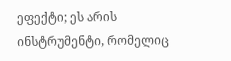ეფექტი; ეს არის ინსტრუმენტი, რომელიც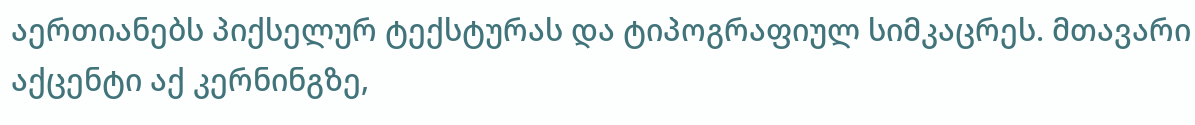აერთიანებს პიქსელურ ტექსტურას და ტიპოგრაფიულ სიმკაცრეს. მთავარი აქცენტი აქ კერნინგზე,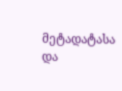მეტადატასა და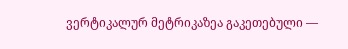ვერტიკალურ მეტრიკაზეა გაკეთებული —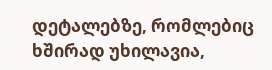დეტალებზე, რომლებიც ხშირად უხილავია,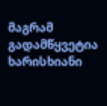მაგრამ გადამწყვეტია ხარისხიანი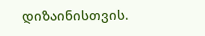დიზაინისთვის.